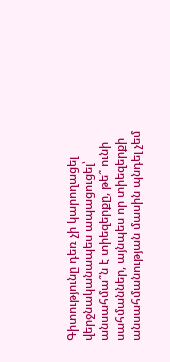Գիտությունը դեռ չի կարողացել վերջնականապես ապացուցել՝ անսահմա՞ն է տիեզերքը, թե՞ ունի սահմաններ, այնպես որ տիեզերքի անսահմանության մասին պնդել չեմ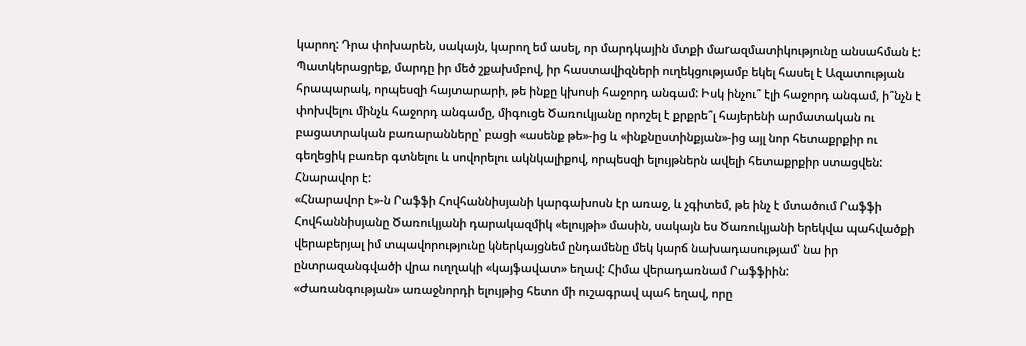կարող: Դրա փոխարեն, սակայն, կարող եմ ասել, որ մարդկային մտքի մաrազմատիկությունը անսահման է: Պատկերացրեք, մարդը իր մեծ շքախմբով, իր հաստավիզների ուղեկցությամբ եկել հասել է Ազատության հրապարակ, որպեսզի հայտարարի, թե ինքը կխոսի հաջորդ անգամ: Իսկ ինչու՞ էլի հաջորդ անգամ, ի՞նչն է փոխվելու մինչև հաջորդ անգամը, միգուցե Ծառուկյանը որոշել է քրքրե՞լ հայերենի արմատական ու բացատրական բառարանները՝ բացի «ասենք թե»-ից և «ինքնըստինքյան»-ից այլ նոր հետաքրքիր ու գեղեցիկ բառեր գտնելու և սովորելու ակնկալիքով, որպեսզի ելույթներն ավելի հետաքրքիր ստացվեն: Հնարավոր է:
«Հնարավոր է»-ն Րաֆֆի Հովհաննիսյանի կարգախոսն էր առաջ, և չգիտեմ, թե ինչ է մտածում Րաֆֆի Հովհաննիսյանը Ծառուկյանի դարակազմիկ «ելույթի» մասին, սակայն ես Ծառուկյանի երեկվա պահվածքի վերաբերյալ իմ տպավորությունը կներկայցնեմ ընդամենը մեկ կարճ նախադասությամ՝ նա իր ընտրազանգվածի վրա ուղղակի «կայֆավատ» եղավ: Հիմա վերադառնամ Րաֆֆիին:
«Ժառանգության» առաջնորդի ելույթից հետո մի ուշագրավ պահ եղավ, որը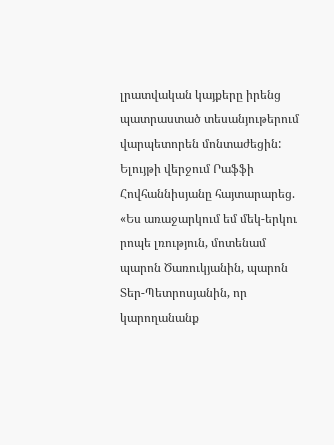լրատվական կայքերը իրենց պատրաստած տեսանյութերում վարպետորեն մոնտաժեցին: Ելույթի վերջում Րաֆֆի Հովհաննիսյանը հայտարարեց. «Ես առաջարկում եմ մեկ-երկու րոպե լռություն, մոտենամ պարոն Ծառուկյանին, պարոն Տեր-Պետրոսյանին, որ կարողանանք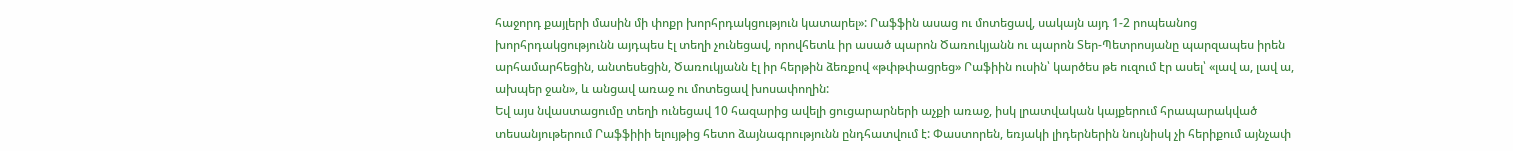հաջորդ քայլերի մասին մի փոքր խորհրդակցություն կատարել»: Րաֆֆին ասաց ու մոտեցավ, սակայն այդ 1-2 րոպեանոց խորհրդակցությունն այդպես էլ տեղի չունեցավ, որովհետև իր ասած պարոն Ծառուկյանն ու պարոն Տեր-Պետրոսյանը պարզապես իրեն արհամարհեցին, անտեսեցին, Ծառուկյանն էլ իր հերթին ձեռքով «թփթփացրեց» Րաֆիին ուսին՝ կարծես թե ուզում էր ասել՝ «լավ ա, լավ ա, ախպեր ջան», և անցավ առաջ ու մոտեցավ խոսափողին:
Եվ այս նվաստացումը տեղի ունեցավ 10 հազարից ավելի ցուցարարների աչքի առաջ, իսկ լրատվական կայքերում հրապարակված տեսանյութերում Րաֆֆիիի ելույթից հետո ձայնագրությունն ընդհատվում է: Փաստորեն, եռյակի լիդերներին նույնիսկ չի հերիքում այնչափ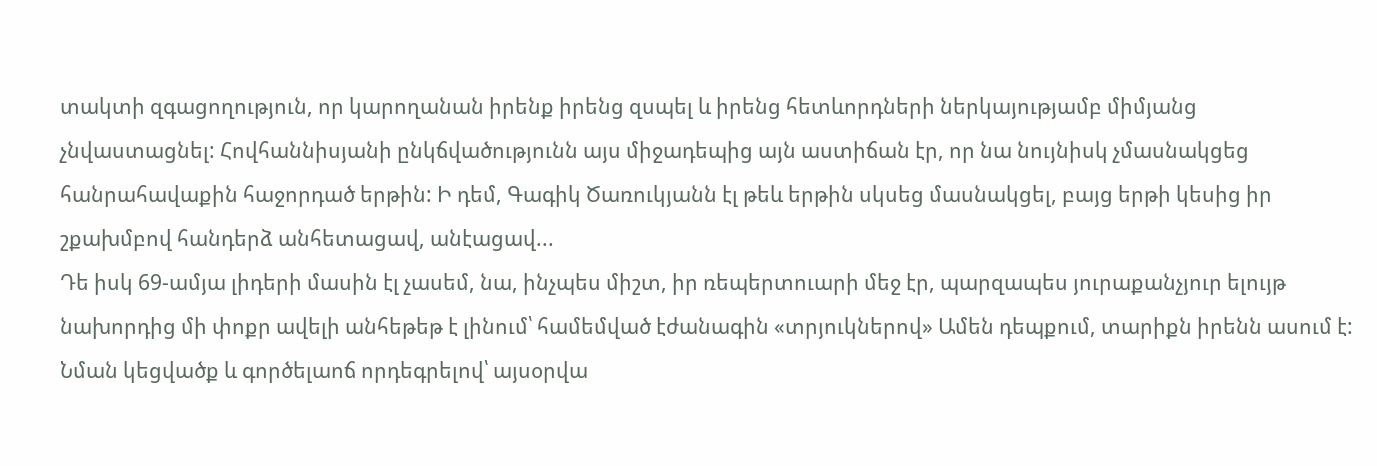տակտի զգացողություն, որ կարողանան իրենք իրենց զսպել և իրենց հետևորդների ներկայությամբ միմյանց չնվաստացնել: Հովհաննիսյանի ընկճվածությունն այս միջադեպից այն աստիճան էր, որ նա նույնիսկ չմասնակցեց հանրահավաքին հաջորդած երթին: Ի դեմ, Գագիկ Ծառուկյանն էլ թեև երթին սկսեց մասնակցել, բայց երթի կեսից իր շքախմբով հանդերձ անհետացավ, անէացավ...
Դե իսկ 69-ամյա լիդերի մասին էլ չասեմ, նա, ինչպես միշտ, իր ռեպերտուարի մեջ էր, պարզապես յուրաքանչյուր ելույթ նախորդից մի փոքր ավելի անհեթեթ է լինում՝ համեմված էժանագին «տրյուկներով» Ամեն դեպքում, տարիքն իրենն ասում է: Նման կեցվածք և գործելաոճ որդեգրելով՝ այսօրվա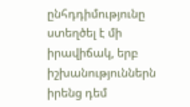ընհդդիմությունը ստեղծել է մի իրավիճակ, երբ իշխանություններն իրենց դեմ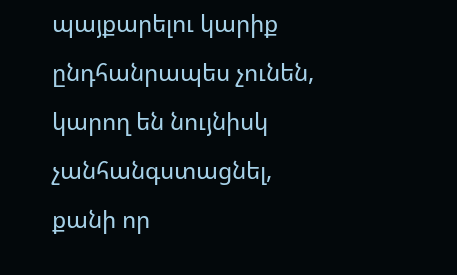պայքարելու կարիք ընդհանրապես չունեն, կարող են նույնիսկ չանհանգստացնել, քանի որ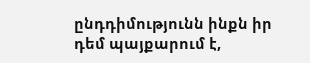ընդդիմությունն ինքն իր դեմ պայքարում է,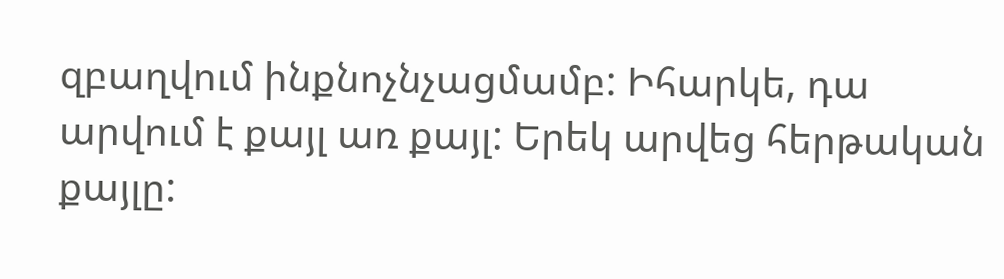զբաղվում ինքնոչնչացմամբ: Իհարկե, դա արվում է քայլ առ քայլ: Երեկ արվեց հերթական քայլը: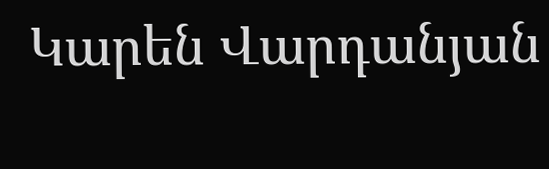Կարեն Վարդանյան